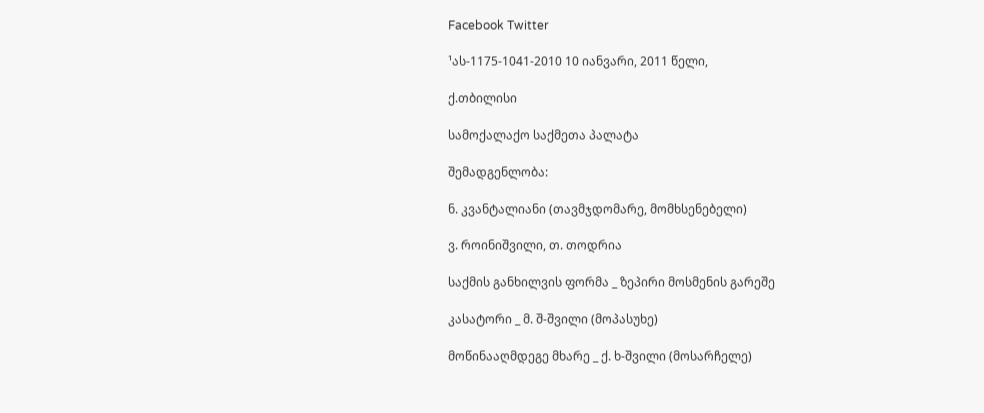Facebook Twitter

¹ას-1175-1041-2010 10 იანვარი, 2011 წელი,

ქ.თბილისი

სამოქალაქო საქმეთა პალატა

შემადგენლობა:

ნ. კვანტალიანი (თავმჯდომარე, მომხსენებელი)

ვ. როინიშვილი, თ. თოდრია

საქმის განხილვის ფორმა _ ზეპირი მოსმენის გარეშე

კასატორი _ მ. შ-შვილი (მოპასუხე)

მოწინააღმდეგე მხარე _ ქ. ხ-შვილი (მოსარჩელე)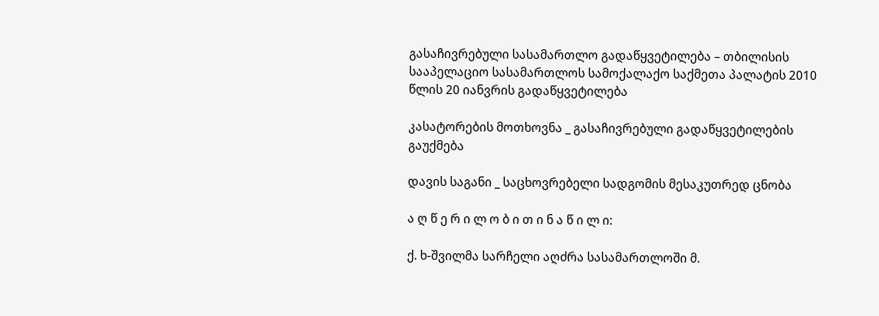გასაჩივრებული სასამართლო გადაწყვეტილება – თბილისის სააპელაციო სასამართლოს სამოქალაქო საქმეთა პალატის 2010 წლის 20 იანვრის გადაწყვეტილება

კასატორების მოთხოვნა _ გასაჩივრებული გადაწყვეტილების გაუქმება

დავის საგანი _ საცხოვრებელი სადგომის მესაკუთრედ ცნობა

ა ღ წ ე რ ი ლ ო ბ ი თ ი ნ ა წ ი ლ ი:

ქ. ხ-შვილმა სარჩელი აღძრა სასამართლოში მ.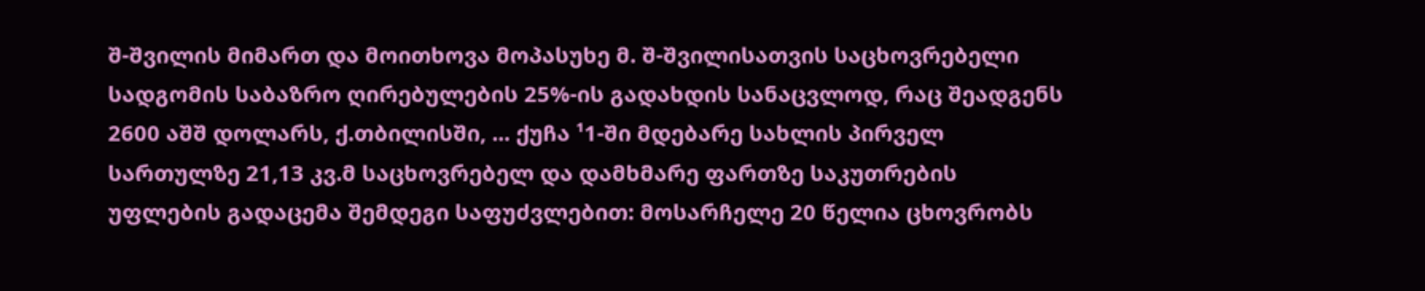შ-შვილის მიმართ და მოითხოვა მოპასუხე მ. შ-შვილისათვის საცხოვრებელი სადგომის საბაზრო ღირებულების 25%-ის გადახდის სანაცვლოდ, რაც შეადგენს 2600 აშშ დოლარს, ქ.თბილისში, ... ქუჩა ¹1-ში მდებარე სახლის პირველ სართულზე 21,13 კვ.მ საცხოვრებელ და დამხმარე ფართზე საკუთრების უფლების გადაცემა შემდეგი საფუძვლებით: მოსარჩელე 20 წელია ცხოვრობს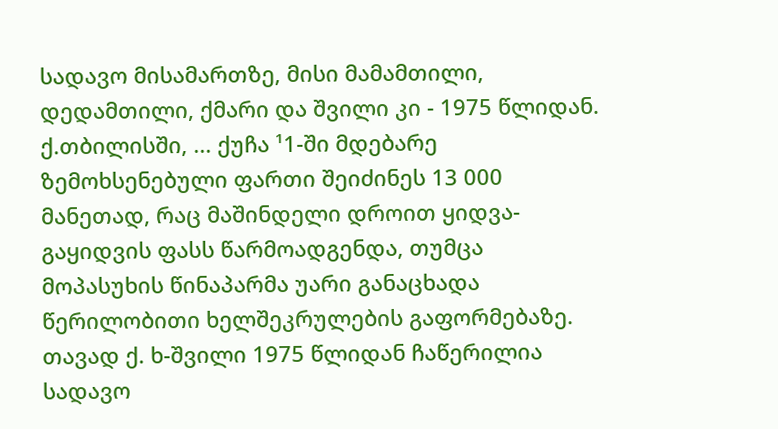სადავო მისამართზე, მისი მამამთილი, დედამთილი, ქმარი და შვილი კი - 1975 წლიდან. ქ.თბილისში, ... ქუჩა ¹1-ში მდებარე ზემოხსენებული ფართი შეიძინეს 13 000 მანეთად, რაც მაშინდელი დროით ყიდვა-გაყიდვის ფასს წარმოადგენდა, თუმცა მოპასუხის წინაპარმა უარი განაცხადა წერილობითი ხელშეკრულების გაფორმებაზე. თავად ქ. ხ-შვილი 1975 წლიდან ჩაწერილია სადავო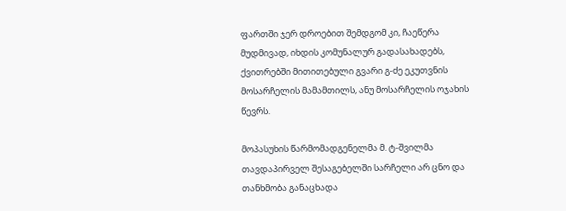ფართში ჯერ დროებით შემდგომ კი, ჩაეწერა მუდმივად, იხდის კომუნალურ გადასახადებს, ქვითრებში მითითებული გვარი გ-ძე ეკუთვნის მოსარჩელის მამამთილს, ანუ მოსარჩელის ოჯახის წევრს.

მოპასუხის წარმომადგენელმა მ. ტ-შვილმა თავდაპირველ შესაგებელში სარჩელი არ ცნო და თანხმობა განაცხადა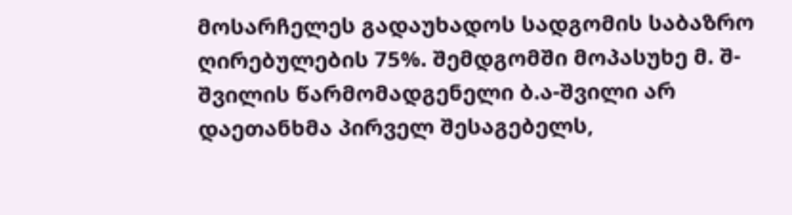მოსარჩელეს გადაუხადოს სადგომის საბაზრო ღირებულების 75%. შემდგომში მოპასუხე მ. შ-შვილის წარმომადგენელი ბ.ა-შვილი არ დაეთანხმა პირველ შესაგებელს,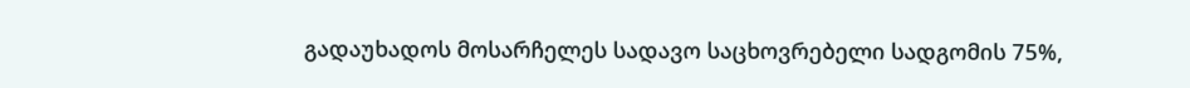გადაუხადოს მოსარჩელეს სადავო საცხოვრებელი სადგომის 75%,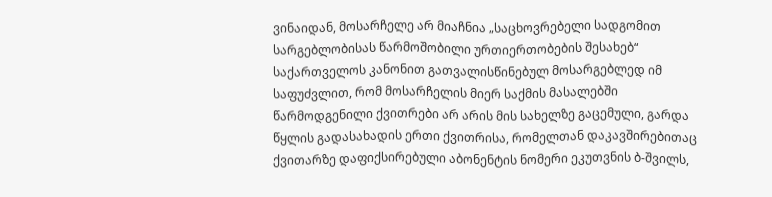ვინაიდან, მოსარჩელე არ მიაჩნია „საცხოვრებელი სადგომით სარგებლობისას წარმოშობილი ურთიერთობების შესახებ“ საქართველოს კანონით გათვალისწინებულ მოსარგებლედ იმ საფუძვლით, რომ მოსარჩელის მიერ საქმის მასალებში წარმოდგენილი ქვითრები არ არის მის სახელზე გაცემული, გარდა წყლის გადასახადის ერთი ქვითრისა, რომელთან დაკავშირებითაც ქვითარზე დაფიქსირებული აბონენტის ნომერი ეკუთვნის ბ-შვილს,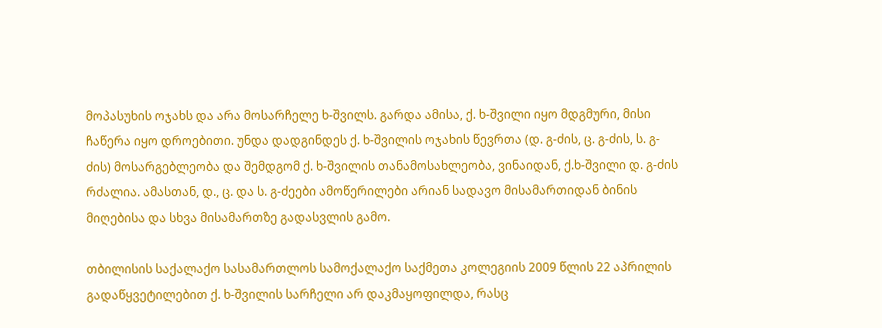მოპასუხის ოჯახს და არა მოსარჩელე ხ-შვილს. გარდა ამისა, ქ. ხ-შვილი იყო მდგმური, მისი ჩაწერა იყო დროებითი. უნდა დადგინდეს ქ. ხ-შვილის ოჯახის წევრთა (დ. გ-ძის, ც. გ-ძის, ს. გ-ძის) მოსარგებლეობა და შემდგომ ქ. ხ-შვილის თანამოსახლეობა, ვინაიდან, ქ.ხ-შვილი დ. გ-ძის რძალია. ამასთან, დ., ც. და ს. გ-ძეები ამოწერილები არიან სადავო მისამართიდან ბინის მიღებისა და სხვა მისამართზე გადასვლის გამო.

თბილისის საქალაქო სასამართლოს სამოქალაქო საქმეთა კოლეგიის 2009 წლის 22 აპრილის გადაწყვეტილებით ქ. ხ-შვილის სარჩელი არ დაკმაყოფილდა, რასც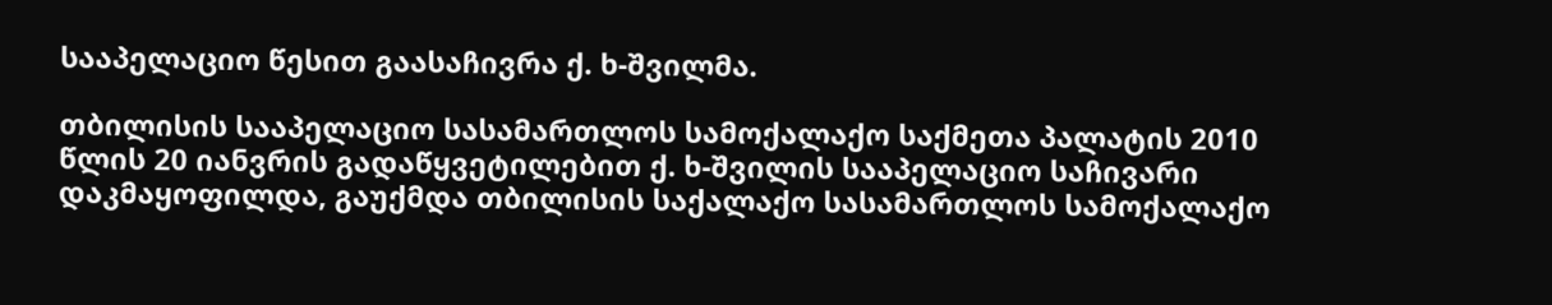სააპელაციო წესით გაასაჩივრა ქ. ხ-შვილმა.

თბილისის სააპელაციო სასამართლოს სამოქალაქო საქმეთა პალატის 2010 წლის 20 იანვრის გადაწყვეტილებით ქ. ხ-შვილის სააპელაციო საჩივარი დაკმაყოფილდა, გაუქმდა თბილისის საქალაქო სასამართლოს სამოქალაქო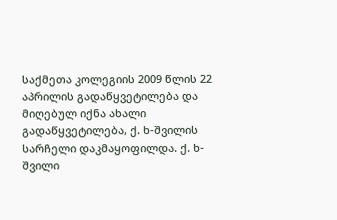საქმეთა კოლეგიის 2009 წლის 22 აპრილის გადაწყვეტილება და მიღებულ იქნა ახალი გადაწყვეტილება, ქ. ხ-შვილის სარჩელი დაკმაყოფილდა. ქ. ხ-შვილი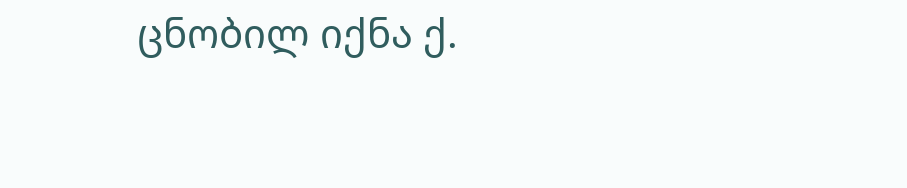ცნობილ იქნა ქ.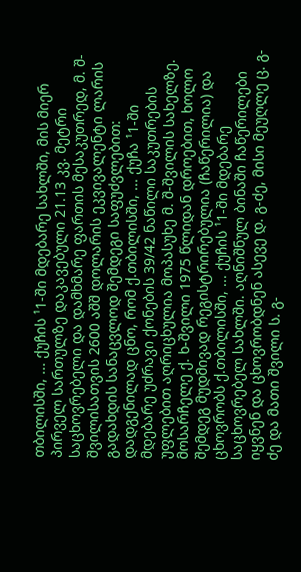თბილისში, ... ქუჩის ¹1-ში მდებარე სახლში, მის მიერ პირველ სართულზე დაკავებული 21.13 კვ. მეტრი საცხოვრებელი და დამხმარე ფართის მესაკუთრედ, მ. შ-შვილისათვის 2600 აშშ დოლარის ეკვივალენტი ლარის გადახდის სანაცვლოდ შემდეგი საფუძვლებით: დადგენილად ცნო, რომ ქ.თბილისში, ... ქუჩა ¹1-ში მდებარე უძრავი ქონების 39/42 ნაწილი საკუთრების უფლებით აღრიცხულია მოპასუხე მ. შ-შვილის სახელზე. მოსარჩელე ქ. ხ-შვილი 1975 წლიდან დროებით, ხოლო შემდეგ მუდმივად რეგისტრირებულია (ჩაწერილია) და ცხოვრობს ქ.თბილისში, ... ქუჩის ¹1-ში მდებარე საცხოვრებელ სახლში. აღნიშნულ ბინაში ჩაწერილები იყვნენ და ცხოვრობდნენ ასევე დ. გ-ძე, მისი მეუღლე ც. გ-ძე და მათი შვილი ს. გ-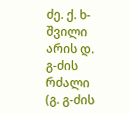ძე. ქ. ხ-შვილი არის დ. გ-ძის რძალი (გ. გ-ძის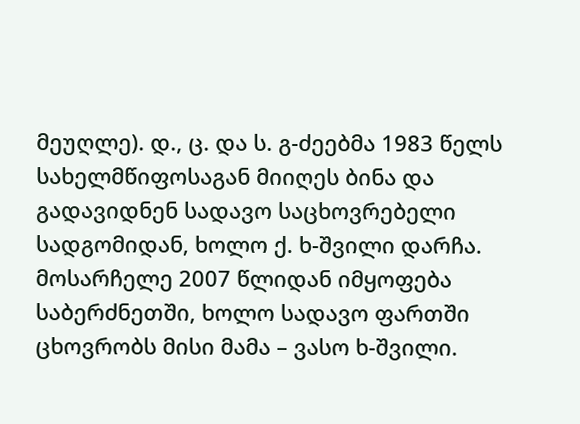მეუღლე). დ., ც. და ს. გ-ძეებმა 1983 წელს სახელმწიფოსაგან მიიღეს ბინა და გადავიდნენ სადავო საცხოვრებელი სადგომიდან, ხოლო ქ. ხ-შვილი დარჩა. მოსარჩელე 2007 წლიდან იმყოფება საბერძნეთში, ხოლო სადავო ფართში ცხოვრობს მისი მამა – ვასო ხ-შვილი.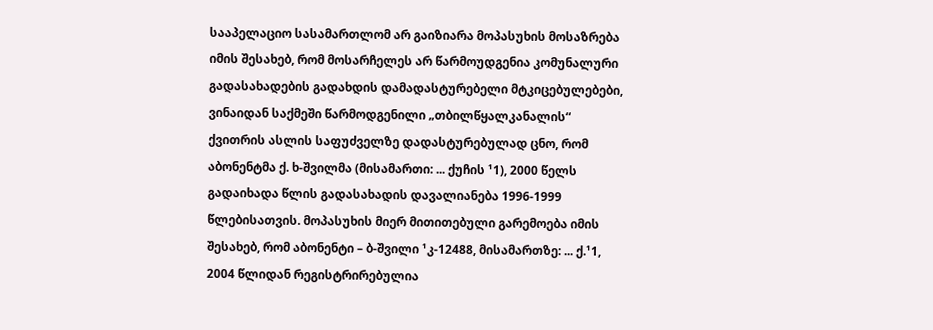სააპელაციო სასამართლომ არ გაიზიარა მოპასუხის მოსაზრება იმის შესახებ, რომ მოსარჩელეს არ წარმოუდგენია კომუნალური გადასახადების გადახდის დამადასტურებელი მტკიცებულებები, ვინაიდან საქმეში წარმოდგენილი „თბილწყალკანალის“ ქვითრის ასლის საფუძველზე დადასტურებულად ცნო, რომ აბონენტმა ქ. ხ-შვილმა (მისამართი: ... ქუჩის ¹1), 2000 წელს გადაიხადა წლის გადასახადის დავალიანება 1996-1999 წლებისათვის. მოპასუხის მიერ მითითებული გარემოება იმის შესახებ, რომ აბონენტი – ბ-შვილი ¹კ-12488, მისამართზე: ... ქ.¹1, 2004 წლიდან რეგისტრირებულია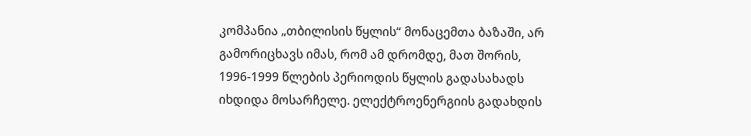კომპანია „თბილისის წყლის“ მონაცემთა ბაზაში, არ გამორიცხავს იმას, რომ ამ დრომდე, მათ შორის, 1996-1999 წლების პერიოდის წყლის გადასახადს იხდიდა მოსარჩელე. ელექტროენერგიის გადახდის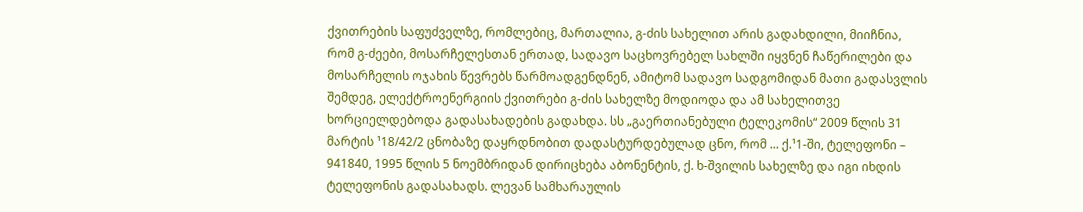ქვითრების საფუძველზე, რომლებიც, მართალია, გ-ძის სახელით არის გადახდილი, მიიჩნია, რომ გ-ძეები, მოსარჩელესთან ერთად, სადავო საცხოვრებელ სახლში იყვნენ ჩაწერილები და მოსარჩელის ოჯახის წევრებს წარმოადგენდნენ, ამიტომ სადავო სადგომიდან მათი გადასვლის შემდეგ, ელექტროენერგიის ქვითრები გ-ძის სახელზე მოდიოდა და ამ სახელითვე ხორციელდებოდა გადასახადების გადახდა. სს „გაერთიანებული ტელეკომის“ 2009 წლის 31 მარტის ¹18/42/2 ცნობაზე დაყრდნობით დადასტურდებულად ცნო, რომ ... ქ.¹1-ში, ტელეფონი – 941840, 1995 წლის 5 ნოემბრიდან დირიცხება აბონენტის, ქ. ხ-შვილის სახელზე და იგი იხდის ტელეფონის გადასახადს. ლევან სამხარაულის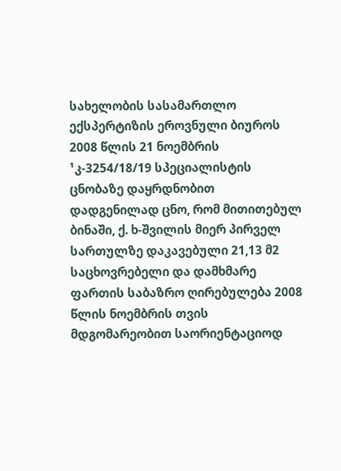სახელობის სასამართლო ექსპერტიზის ეროვნული ბიუროს 2008 წლის 21 ნოემბრის ¹კ-3254/18/19 სპეციალისტის ცნობაზე დაყრდნობით დადგენილად ცნო, რომ მითითებულ ბინაში, ქ. ხ-შვილის მიერ პირველ სართულზე დაკავებული 21,13 მ2 საცხოვრებელი და დამხმარე ფართის საბაზრო ღირებულება 2008 წლის ნოემბრის თვის მდგომარეობით საორიენტაციოდ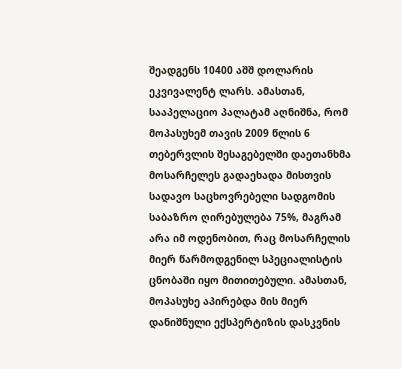შეადგენს 10400 აშშ დოლარის ეკვივალენტ ლარს. ამასთან, სააპელაციო პალატამ აღნიშნა, რომ მოპასუხემ თავის 2009 წლის 6 თებერვლის შესაგებელში დაეთანხმა მოსარჩელეს გადაეხადა მისთვის სადავო საცხოვრებელი სადგომის საბაზრო ღირებულება 75%, მაგრამ არა იმ ოდენობით, რაც მოსარჩელის მიერ წარმოდგენილ სპეციალისტის ცნობაში იყო მითითებული. ამასთან, მოპასუხე აპირებდა მის მიერ დანიშნული ექსპერტიზის დასკვნის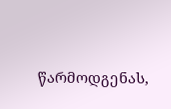წარმოდგენას,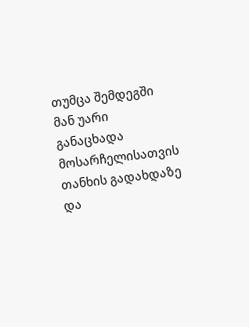თუმცა შემდეგში მან უარი განაცხადა მოსარჩელისათვის თანხის გადახდაზე და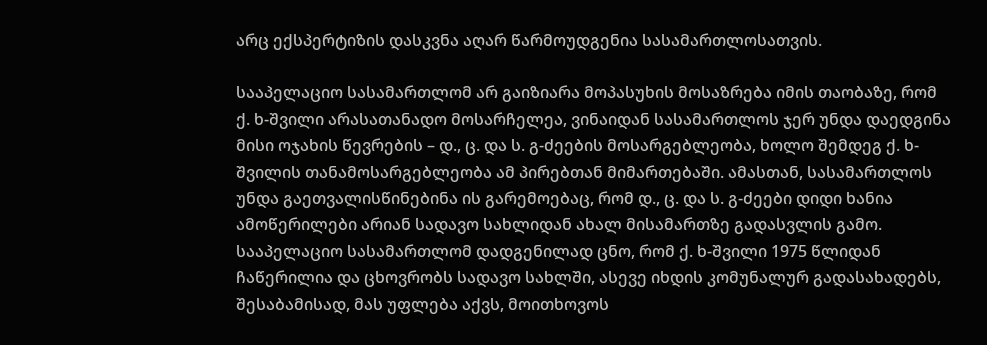არც ექსპერტიზის დასკვნა აღარ წარმოუდგენია სასამართლოსათვის.

სააპელაციო სასამართლომ არ გაიზიარა მოპასუხის მოსაზრება იმის თაობაზე, რომ ქ. ხ-შვილი არასათანადო მოსარჩელეა, ვინაიდან სასამართლოს ჯერ უნდა დაედგინა მისი ოჯახის წევრების – დ., ც. და ს. გ-ძეების მოსარგებლეობა, ხოლო შემდეგ ქ. ხ-შვილის თანამოსარგებლეობა ამ პირებთან მიმართებაში. ამასთან, სასამართლოს უნდა გაეთვალისწინებინა ის გარემოებაც, რომ დ., ც. და ს. გ-ძეები დიდი ხანია ამოწერილები არიან სადავო სახლიდან ახალ მისამართზე გადასვლის გამო. სააპელაციო სასამართლომ დადგენილად ცნო, რომ ქ. ხ-შვილი 1975 წლიდან ჩაწერილია და ცხოვრობს სადავო სახლში, ასევე იხდის კომუნალურ გადასახადებს, შესაბამისად, მას უფლება აქვს, მოითხოვოს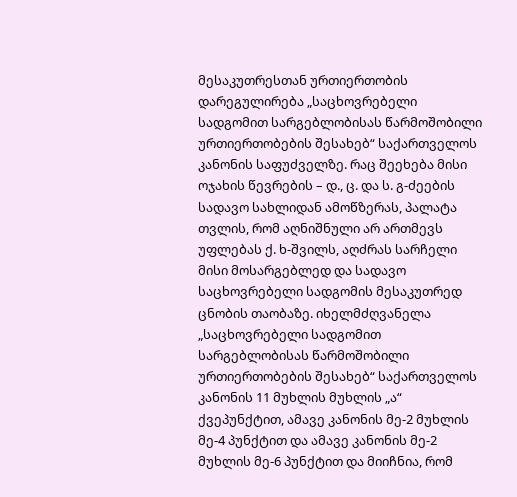მესაკუთრესთან ურთიერთობის დარეგულირება „საცხოვრებელი სადგომით სარგებლობისას წარმოშობილი ურთიერთობების შესახებ“ საქართველოს კანონის საფუძველზე. რაც შეეხება მისი ოჯახის წევრების – დ., ც. და ს. გ-ძეების სადავო სახლიდან ამოწზერას, პალატა თვლის, რომ აღნიშნული არ ართმევს უფლებას ქ. ხ-შვილს, აღძრას სარჩელი მისი მოსარგებლედ და სადავო საცხოვრებელი სადგომის მესაკუთრედ ცნობის თაობაზე. იხელმძღვანელა „საცხოვრებელი სადგომით სარგებლობისას წარმოშობილი ურთიერთობების შესახებ“ საქართველოს კანონის 11 მუხლის მუხლის „ა“ ქვეპუნქტით, ამავე კანონის მე-2 მუხლის მე-4 პუნქტით და ამავე კანონის მე-2 მუხლის მე-6 პუნქტით და მიიჩნია, რომ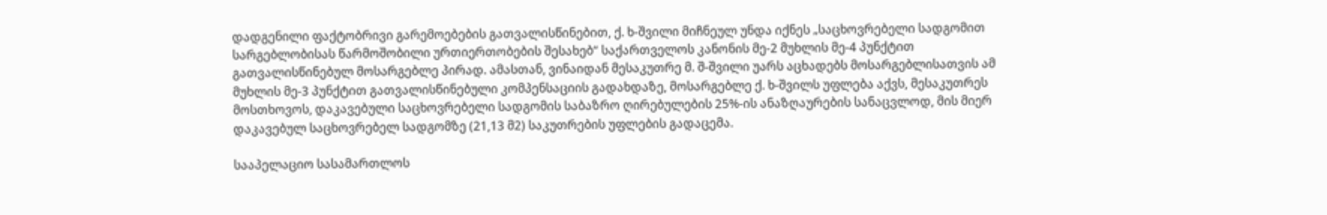დადგენილი ფაქტობრივი გარემოებების გათვალისწინებით, ქ. ხ-შვილი მიჩნეულ უნდა იქნეს „საცხოვრებელი სადგომით სარგებლობისას წარმოშობილი ურთიერთობების შესახებ“ საქართველოს კანონის მე-2 მუხლის მე-4 პუნქტით გათვალისწინებულ მოსარგებლე პირად. ამასთან, ვინაიდან მესაკუთრე მ. შ-შვილი უარს აცხადებს მოსარგებლისათვის ამ მუხლის მე-3 პუნქტით გათვალისწინებული კომპენსაციის გადახდაზე, მოსარგებლე ქ. ხ-შვილს უფლება აქვს, მესაკუთრეს მოსთხოვოს, დაკავებული საცხოვრებელი სადგომის საბაზრო ღირებულების 25%-ის ანაზღაურების სანაცვლოდ, მის მიერ დაკავებულ საცხოვრებელ სადგომზე (21,13 მ2) საკუთრების უფლების გადაცემა.

სააპელაციო სასამართლოს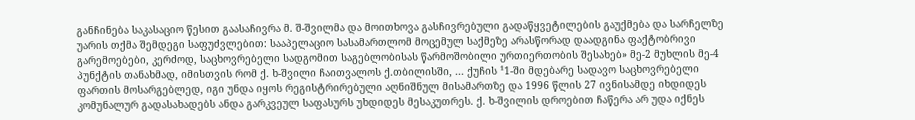განჩინება საკასაციო წესით გაასაჩივრა მ. შ-შვილმა და მოითხოვა გასჩივრებული გადაწყვეტილების გაუქმება და სარჩელზე უარის თქმა შემდეგი საფუძვლებით: სააპელაციო სასამართლომ მოცემულ საქმეზე არასწორად დაადგინა ფაქტობრივი გარემოებები, კერძოდ, საცხოვრებელი სადგომით საგებლობისას წარმოშობილი ურთიერთობის შესახებ» მე-2 მუხლის მე-4 პუნქტის თანახმად, იმისთვის რომ ქ. ხ-შვილი ჩაითვალოს ქ.თბილისში, ... ქუჩის ¹1-ში მდებარე სადავო საცხოვრებელი ფართის მოსარგებლედ, იგი უნდა იყოს რეგისტრირებული აღნიშნულ მისამართზე და 1996 წლის 27 ივნისამდე იხდიდეს კომუნალურ გადასახადებს ანდა გარკვეულ საფასურს უხდიდეს მესაკუთრეს. ქ. ხ-შვილის დროებით ჩაწერა არ უდა იქნეს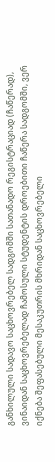განხილული სადავო საცხოვრებელ სადგომში სათანადო რეგისტრაციად (ჩაწერად), ვინაიდან საცხოვრებელად ჩამოსული სტუდენტის დროებითი ჩაწერა სადგომში, ვერ იქნება შეფასებული მესაკუთრის მხრიდან საცხოვრებელი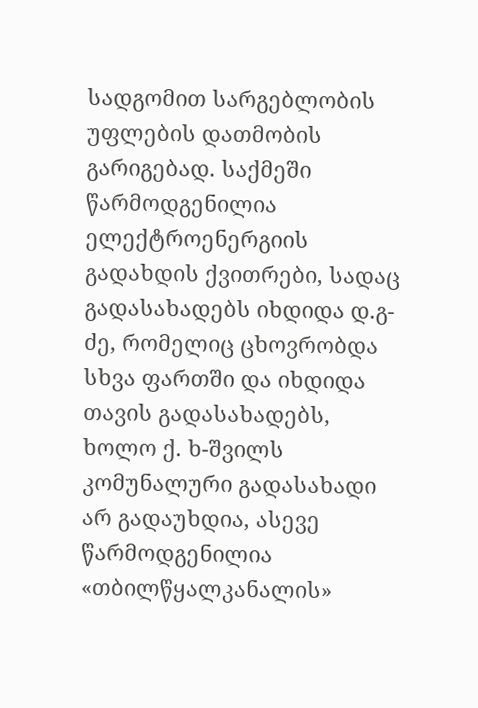სადგომით სარგებლობის უფლების დათმობის გარიგებად. საქმეში წარმოდგენილია ელექტროენერგიის გადახდის ქვითრები, სადაც გადასახადებს იხდიდა დ.გ-ძე, რომელიც ცხოვრობდა სხვა ფართში და იხდიდა თავის გადასახადებს, ხოლო ქ. ხ-შვილს კომუნალური გადასახადი არ გადაუხდია, ასევე წარმოდგენილია «თბილწყალკანალის»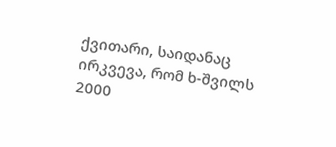ქვითარი, საიდანაც ირკვევა, რომ ხ-შვილს 2000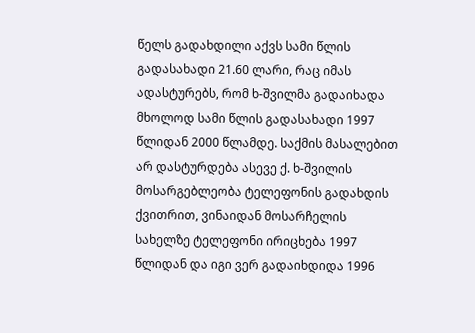წელს გადახდილი აქვს სამი წლის გადასახადი 21.60 ლარი, რაც იმას ადასტურებს, რომ ხ-შვილმა გადაიხადა მხოლოდ სამი წლის გადასახადი 1997 წლიდან 2000 წლამდე. საქმის მასალებით არ დასტურდება ასევე ქ. ხ-შვილის მოსარგებლეობა ტელეფონის გადახდის ქვითრით, ვინაიდან მოსარჩელის სახელზე ტელეფონი ირიცხება 1997 წლიდან და იგი ვერ გადაიხდიდა 1996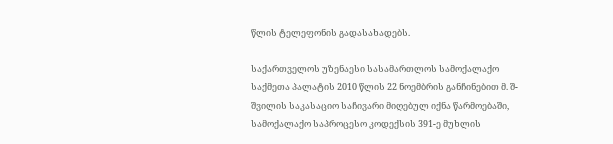წლის ტელეფონის გადასახადებს.

საქართველოს უზენაესი სასამართლოს სამოქალაქო საქმეთა პალატის 2010 წლის 22 ნოემბრის განჩინებით მ. შ-შვილის საკასაციო საჩივარი მიღებულ იქნა წარმოებაში, სამოქალაქო საპროცესო კოდექსის 391-ე მუხლის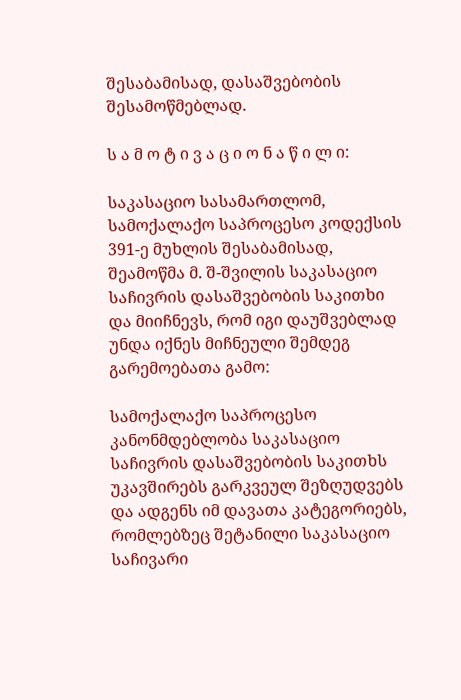შესაბამისად, დასაშვებობის შესამოწმებლად.

ს ა მ ო ტ ი ვ ა ც ი ო ნ ა წ ი ლ ი:

საკასაციო სასამართლომ, სამოქალაქო საპროცესო კოდექსის 391-ე მუხლის შესაბამისად, შეამოწმა მ. შ-შვილის საკასაციო საჩივრის დასაშვებობის საკითხი და მიიჩნევს, რომ იგი დაუშვებლად უნდა იქნეს მიჩნეული შემდეგ გარემოებათა გამო:

სამოქალაქო საპროცესო კანონმდებლობა საკასაციო საჩივრის დასაშვებობის საკითხს უკავშირებს გარკვეულ შეზღუდვებს და ადგენს იმ დავათა კატეგორიებს, რომლებზეც შეტანილი საკასაციო საჩივარი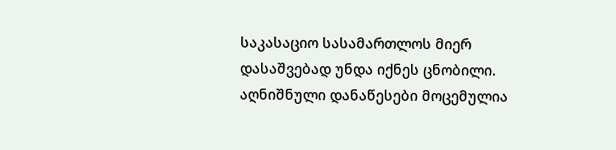საკასაციო სასამართლოს მიერ დასაშვებად უნდა იქნეს ცნობილი. აღნიშნული დანაწესები მოცემულია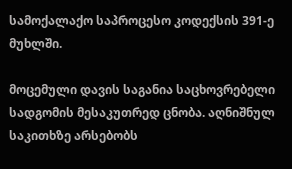სამოქალაქო საპროცესო კოდექსის 391-ე მუხლში.

მოცემული დავის საგანია საცხოვრებელი სადგომის მესაკუთრედ ცნობა. აღნიშნულ საკითხზე არსებობს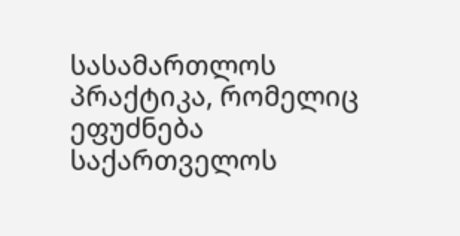სასამართლოს პრაქტიკა, რომელიც ეფუძნება საქართველოს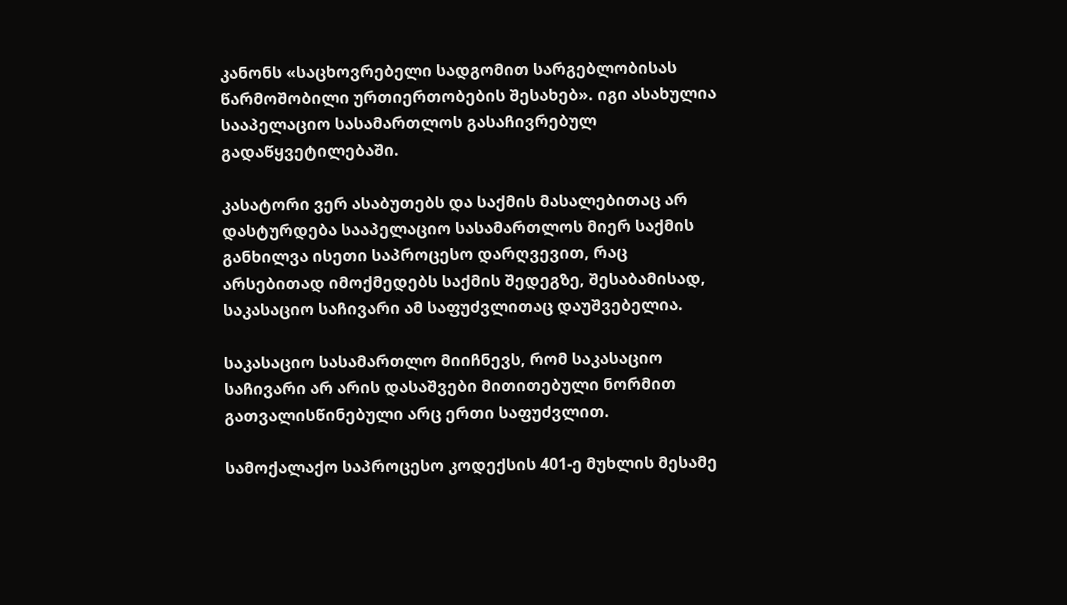კანონს «საცხოვრებელი სადგომით სარგებლობისას წარმოშობილი ურთიერთობების შესახებ». იგი ასახულია სააპელაციო სასამართლოს გასაჩივრებულ გადაწყვეტილებაში.

კასატორი ვერ ასაბუთებს და საქმის მასალებითაც არ დასტურდება სააპელაციო სასამართლოს მიერ საქმის განხილვა ისეთი საპროცესო დარღვევით, რაც არსებითად იმოქმედებს საქმის შედეგზე, შესაბამისად, საკასაციო საჩივარი ამ საფუძვლითაც დაუშვებელია.

საკასაციო სასამართლო მიიჩნევს, რომ საკასაციო საჩივარი არ არის დასაშვები მითითებული ნორმით გათვალისწინებული არც ერთი საფუძვლით.

სამოქალაქო საპროცესო კოდექსის 401-ე მუხლის მესამე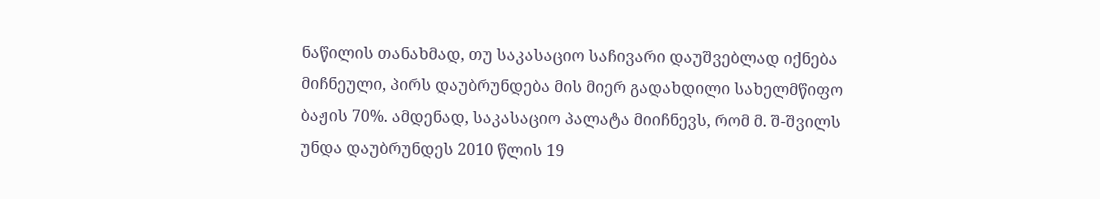ნაწილის თანახმად, თუ საკასაციო საჩივარი დაუშვებლად იქნება მიჩნეული, პირს დაუბრუნდება მის მიერ გადახდილი სახელმწიფო ბაჟის 70%. ამდენად, საკასაციო პალატა მიიჩნევს, რომ მ. შ-შვილს უნდა დაუბრუნდეს 2010 წლის 19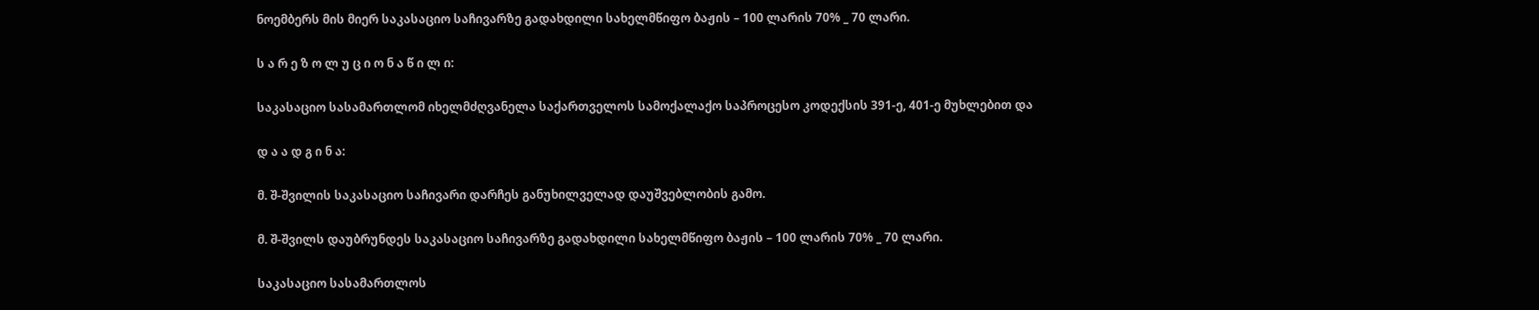ნოემბერს მის მიერ საკასაციო საჩივარზე გადახდილი სახელმწიფო ბაჟის – 100 ლარის 70% _ 70 ლარი.

ს ა რ ე ზ ო ლ უ ც ი ო ნ ა წ ი ლ ი:

საკასაციო სასამართლომ იხელმძღვანელა საქართველოს სამოქალაქო საპროცესო კოდექსის 391-ე, 401-ე მუხლებით და

დ ა ა დ გ ი ნ ა:

მ. შ-შვილის საკასაციო საჩივარი დარჩეს განუხილველად დაუშვებლობის გამო.

მ. შ-შვილს დაუბრუნდეს საკასაციო საჩივარზე გადახდილი სახელმწიფო ბაჟის – 100 ლარის 70% _ 70 ლარი.

საკასაციო სასამართლოს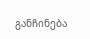განჩინება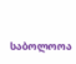საბოლოოა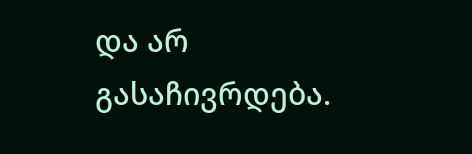და არ გასაჩივრდება.